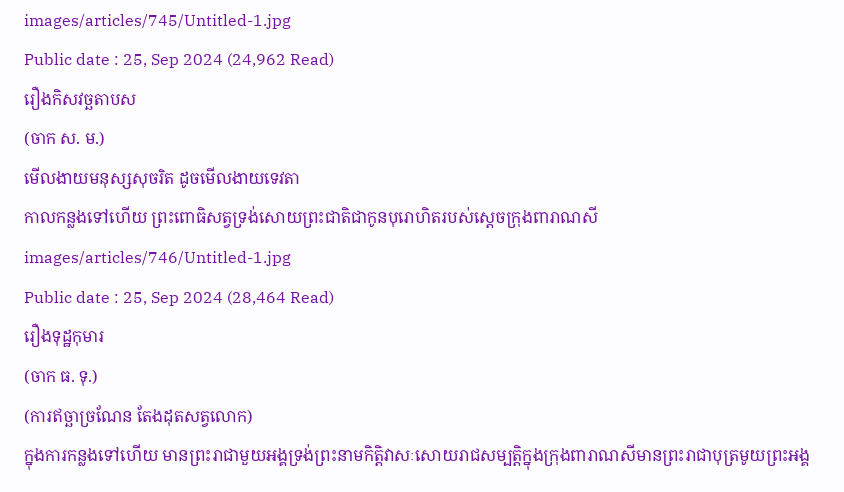images/articles/745/Untitled-1.jpg
Public date : 25, Sep 2024 (24,962 Read)
រឿងកិសវច្ឆតាបស
(ចាក ស. ម.)
មើលងាយមនុស្សសុចរិត ដូចមើលងាយទេវតា
កាលកន្លងទៅហើយ ព្រះពោធិសត្វទ្រង់សោយព្រះជាតិជាកូនបុរោហិតរបស់ស្តេចក្រុងពារាណសី
images/articles/746/Untitled-1.jpg
Public date : 25, Sep 2024 (28,464 Read)
រឿងទុដ្ឋកុមារ
(ចាក ធ. ទុ.)
(ការឥច្ឆាច្រណែន តែងដុតសត្វលោក)
ក្នុងការកន្លងទៅហើយ មានព្រះរាជាមួយអង្គទ្រង់ព្រះនាមកិតិ្តវាសៈសោយរាជសម្បត្តិក្នុងក្រុងពារាណសីមានព្រះរាជាបុត្រមូយព្រះអង្គ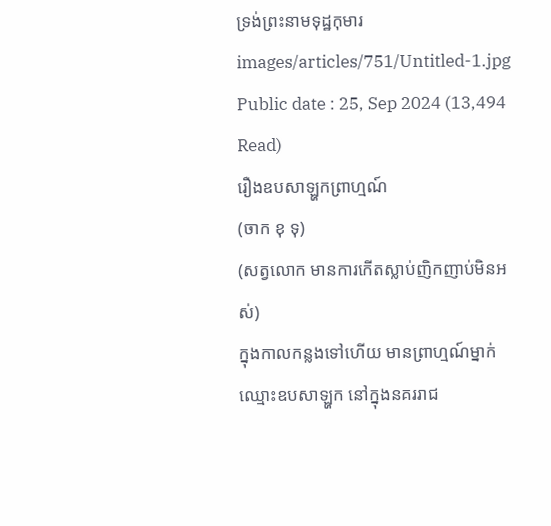ទ្រង់ព្រះនាមទុដ្ឋកុមារ
images/articles/751/Untitled-1.jpg
Public date : 25, Sep 2024 (13,494 Read)
រឿងឧបសាឡ្ហកព្រាហ្មណ៍
(ចាក ខុ ទុ)
(សត្វលោក មានការកើតស្លាប់ញិកញាប់មិនអស់)
ក្នុងកាលកន្លងទៅហើយ មានព្រាហ្មណ៍ម្នាក់ឈ្មោះឧបសាឡ្ហក នៅក្នុងនគររាជ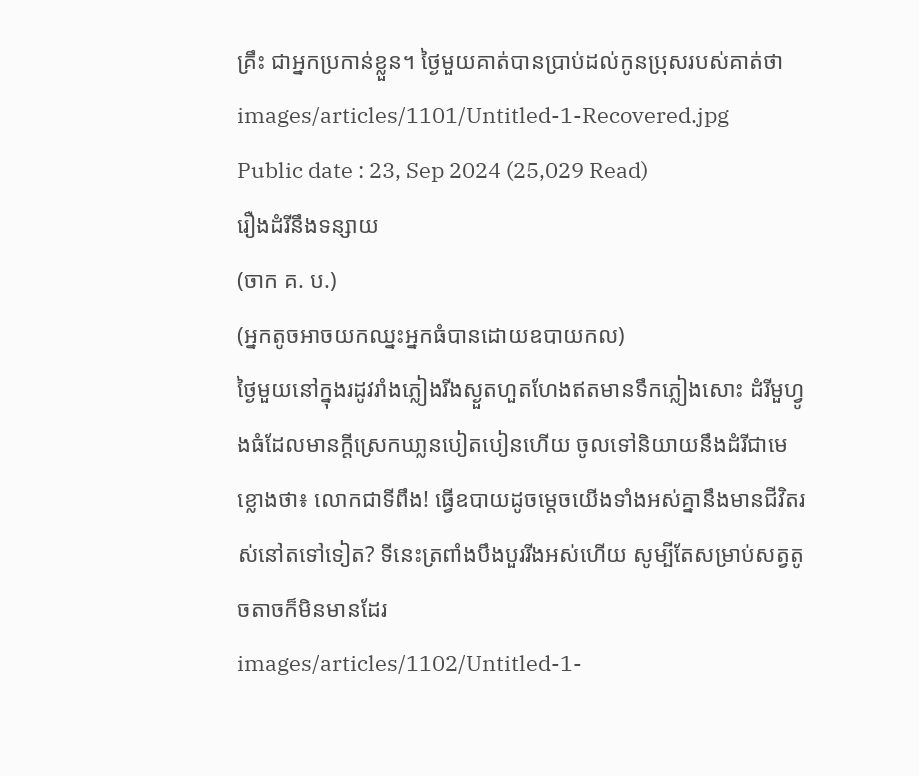គ្រឹះ ជាអ្នកប្រកាន់ខ្លួន។ ថ្ងៃមួយគាត់បានប្រាប់ដល់កូនប្រុសរបស់គាត់ថា
images/articles/1101/Untitled-1-Recovered.jpg
Public date : 23, Sep 2024 (25,029 Read)
រឿងដំរីនឹងទន្សាយ
(ចាក គ. ប.)
(អ្នកតូចអាចយកឈ្នះអ្នកធំបានដោយឧបាយកល)
ថ្ងៃមួយនៅក្នុងរដូវរាំងភ្លៀងរីងស្ងួតហួតហែងឥតមានទឹកភ្លៀងសោះ ដំរីមួហ្វូងធំដែលមានក្តីស្រេកឃា្លនបៀតបៀនហើយ ចូលទៅនិយាយនឹងដំរីជាមេខ្លោងថា៖ លោកជាទីពឹង! ធ្វើឧបាយដូចម្តេចយើងទាំងអស់គ្នានឹងមានជីវិតរស់នៅតទៅទៀត? ទីនេះត្រពាំងបឹងបួររីងអស់ហើយ សូម្បីតែសម្រាប់សត្វតូចតាចក៏មិនមានដែរ
images/articles/1102/Untitled-1-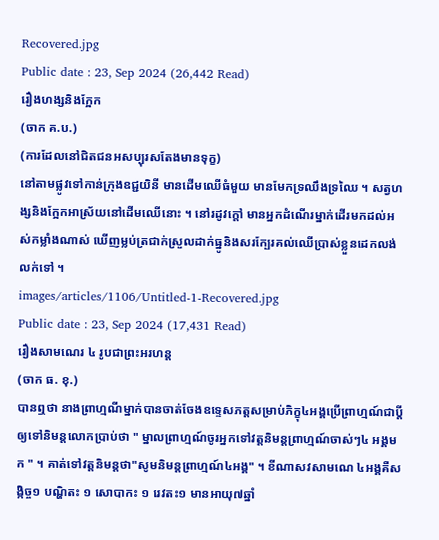Recovered.jpg
Public date : 23, Sep 2024 (26,442 Read)
រឿងហង្សនិងក្អែក
(ចាក គ.ប.)
(ការដែលនៅជិតជនអសប្បុរសតែងមានទុក្ខ)
នៅតាមផ្លូវទៅកាន់ក្រុងឧជ្ជយិនី មានដើមឈើធំមួយ មានមែកទ្រឈឹងទ្រឈៃ ។ សត្វហង្សនិងក្អែកអាស្រ័យនៅដើមឈើនោះ ។ នៅរដូវក្តៅ មានអ្នកដំណើរម្នាក់ដើរមកដល់អស់កម្លាំងណាស់ ឃើញម្លប់ត្រជាក់ស្រួលដាក់ធ្នូនិងសរក្បែរគល់ឈើប្រាស់ខ្លួនដេកលង់លក់ទៅ ។
images/articles/1106/Untitled-1-Recovered.jpg
Public date : 23, Sep 2024 (17,431 Read)
រឿងសាមណេរ ៤ រូបជាព្រះអរហន្ត
(ចាក ធ. ខុ.)
បានឮថា នាងព្រាហ្មណីម្នាក់បានចាត់ចែងឧទ្ទេសភត្តសម្រាប់ភិក្ខុ៤អង្គប្រើព្រាហ្មណ៍ជាប្តីឲ្យទៅនិមន្តលោកប្រាប់ថា " ម្នាលព្រាហ្មណ៍ចូរអ្នកទៅវត្តនិមន្តព្រាហ្មណ៍ចាស់ៗ៤ អង្គមក " ។ គាត់ទៅវត្តនិមន្តថា"សូមនិមន្តព្រាហ្មណ៍៤អង្គ" ។ ខីណាសវសាមណេ ៤អង្គគឺសង្កិច្ច១ បណ្ហិតះ ១ សោបាកះ ១ រេវតះ១ មានអាយុ៧ឆ្នាំ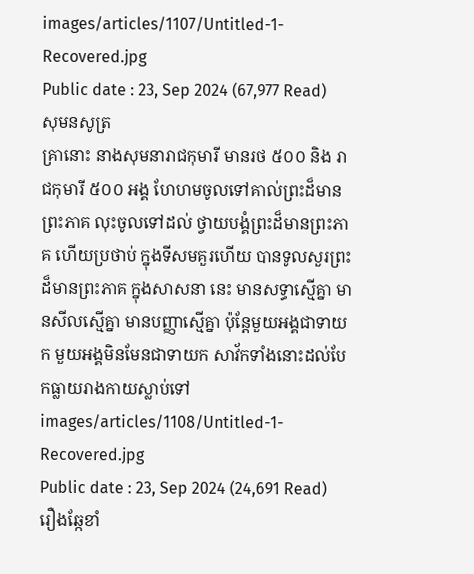images/articles/1107/Untitled-1-Recovered.jpg
Public date : 23, Sep 2024 (67,977 Read)
សុមនសូត្រ
គ្រានោះ នាងសុមនារាជកុមារី មានរថ ៥០០ និង រាជកុមារី ៥០០ អង្គ ហែហមចូលទៅគាល់ព្រះដ៏មានព្រះភាគ លុះចូលទៅដល់ ថ្វាយបង្គំព្រះដ៏មានព្រះភាគ ហើយប្រថាប់ ក្នុងទីសមគួរហើយ បានទូលសួរព្រះដ៏មានព្រះភាគ ក្នុងសាសនា នេះ មានសទ្ធាស្មើគ្នា មានសីលស្មើគ្នា មានបញ្ញាស្មើគ្នា ប៉ុន្តែមួយអង្គជាទាយក មួយអង្គមិនមែនជាទាយក សាវ័កទាំងនោះដល់បែកធ្លាយរាងកាយស្លាប់ទៅ
images/articles/1108/Untitled-1-Recovered.jpg
Public date : 23, Sep 2024 (24,691 Read)
រឿងឆ្កែខាំ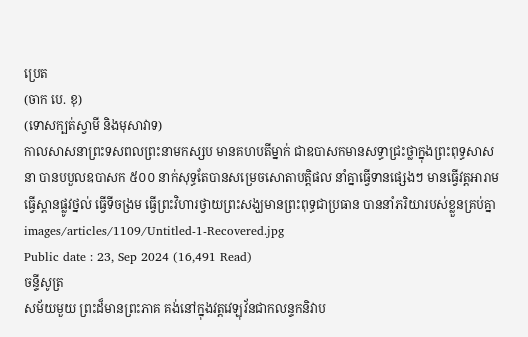ប្រេត
(ចាក បេ. ខុ)
(ទោសក្បត់ស្វាមី និងមុសាវាទ)
កាលសាសនាព្រះទសពលព្រះនាមកស្សប មានគហបតីម្នាក់ ជាឧបាសកមានសទ្ធាជ្រះថ្លាក្នុងព្រះពុទ្ធសាសនា បានបបួលឧបាសក ៥០០ នាក់សុទ្ធតែបានសម្រេចសោតាបត្តិផល នាំគ្នាធ្វើទានផ្សេងៗ មានធ្វើវត្តអារាមធ្វើស្ពានផ្លូវថ្នល់ ធ្វើទីចង្រម ធ្វើព្រះវិហារថ្វាយព្រះសង្ឃមានព្រះពុទ្ធជាប្រធាន បាននាំភរិយារបស់ខ្លួនគ្រប់គ្នា
images/articles/1109/Untitled-1-Recovered.jpg
Public date : 23, Sep 2024 (16,491 Read)
ចន្ទីសូត្រ
សម័យមួយ ព្រះដ៏មានព្រះភាគ គង់នៅក្នុងវត្តវេឡុវ័នជាកលន្ទកនិវាប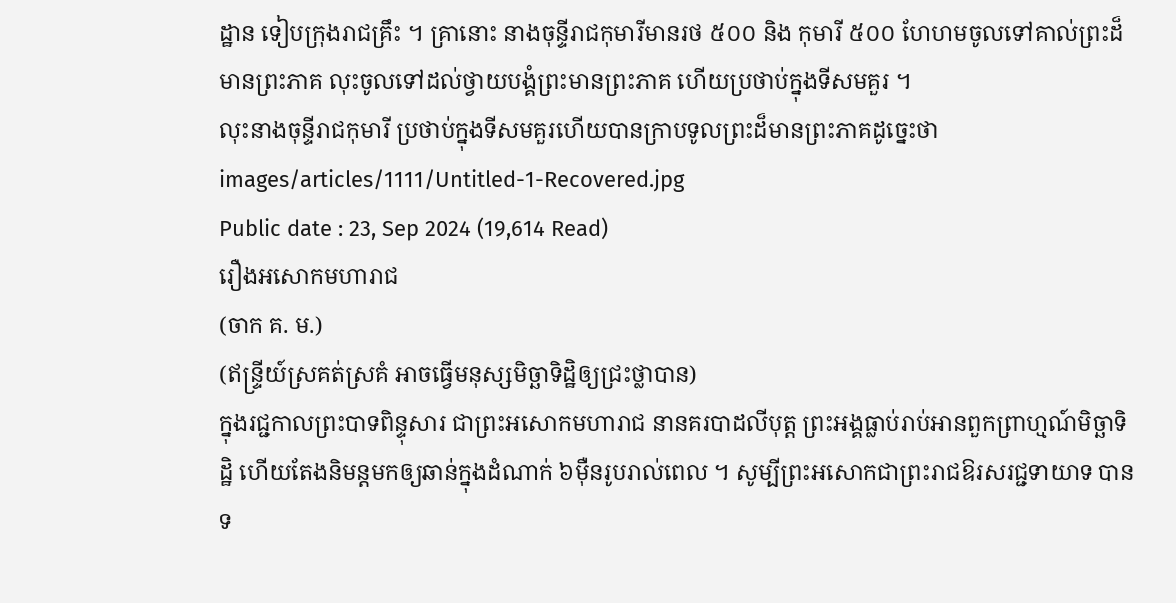ដ្ឋាន ទៀបក្រុងរាជគ្រឹះ ។ គ្រានោះ នាងចុន្ទីរាជកុមារីមានរថ ៥០០ និង កុមារី ៥០០ ហែហមចូលទៅគាល់ព្រះដ៏មានព្រះភាគ លុះចូលទៅដល់ថ្វាយបង្គំព្រះមានព្រះភាគ ហើយប្រថាប់ក្នុងទីសមគួរ ។
លុះនាងចុន្ទីរាជកុមារី ប្រថាប់ក្នុងទីសមគួរហើយបានក្រាបទូលព្រះដ៏មានព្រះភាគដូច្នេះថា
images/articles/1111/Untitled-1-Recovered.jpg
Public date : 23, Sep 2024 (19,614 Read)
រឿងអសោកមហារាជ
(ចាក គ. ម.)
(ឥន្ទ្រីយ៍ស្រគត់ស្រគំ អាចធ្វើមនុស្សមិច្ឆាទិដ្ឋិឲ្យជ្រះថ្លាបាន)
ក្នុងរជ្ជកាលព្រះបាទពិន្ទុសារ ជាព្រះអសោកមហារាជ នានគរបាដលីបុត្ត ព្រះអង្គធ្លាប់រាប់អានពួកព្រាហ្មណ៍មិច្ឆាទិដ្ឋិ ហើយតែងនិមន្តមកឲ្យឆាន់ក្នុងដំណាក់ ៦ម៉ឺនរូបរាល់ពេល ។ សូម្បីព្រះអសោកជាព្រះរាជឱរសរជ្ជទាយាទ បានទ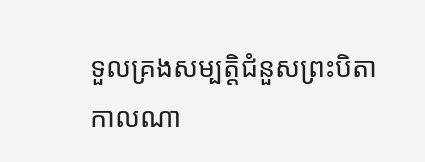ទួលគ្រងសម្បត្តិជំនួសព្រះបិតាកាលណា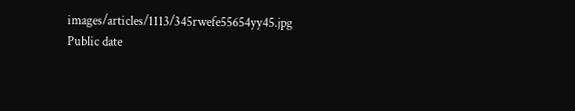images/articles/1113/345rwefe55654yy45.jpg
Public date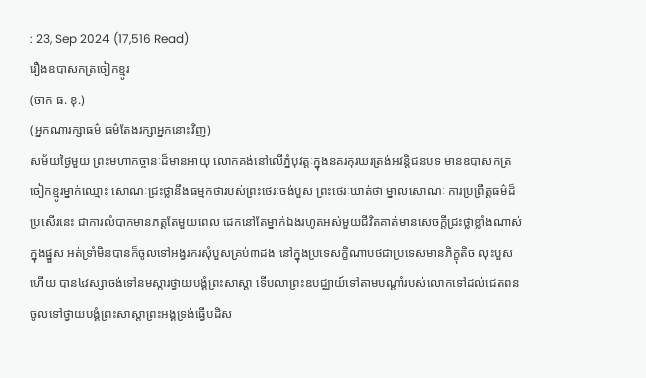: 23, Sep 2024 (17,516 Read)
រឿងឧបាសកត្រចៀកខ្មូរ
(ចាក ធ. ខុ.)
(អ្នកណារក្សាធម៌ ធម៌តែងរក្សាអ្នកនោះវិញ)
សម័យថ្ងៃមួយ ព្រះមហាកច្ចានៈដ៏មានអាយុ លោកគង់នៅលើភ្នំបុវត្តៈក្នុងនគរកុរឃរត្រង់អវន្តិជនបទ មានឧបាសកត្រចៀកខ្មូរម្នាក់ឈ្មោះ សោណៈជ្រះថ្លានឹងធម្មកថារបស់ព្រះថេរៈចង់បួស ព្រះថេរៈឃាត់ថា ម្នាលសោណៈ ការប្រព្រឹត្តធម៌ដ៏ប្រសើរនេះ ជាការលំបាកមានភត្តតែមួយពេល ដេកនៅតែម្នាក់ឯងរហូតអស់មួយជីវិតគាត់មានសេចក្តីជ្រះថ្លាខ្លាំងណាស់ក្នុងផ្នួស អត់ទ្រាំមិនបានក៏ចូលទៅអង្វរករសុំបួសគ្រប់៣ដង នៅក្នុងប្រទេសក្ខិណាបថជាប្រទេសមានភិក្ខុតិច លុះបួសហើយ បាន៤វស្សាចង់ទៅនមស្ការថ្វាយបង្គំព្រះសាស្តា ទើបលាព្រះឧបជ្ឈាយ៍ទៅតាមបណ្តាំរបស់លោកទៅដល់ជេតពន ចូលទៅថ្វាយបង្គំព្រះសាស្តាព្រះអង្គទ្រង់ធ្វើបដិស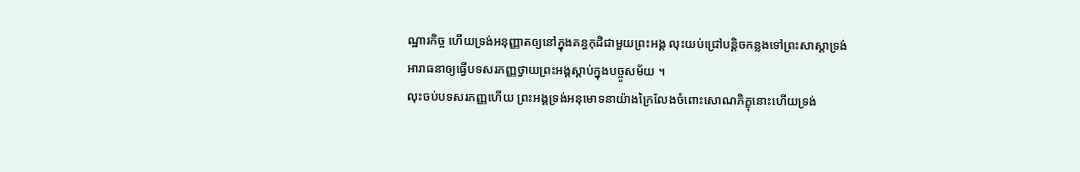ណ្ឋារកិច្ច ហើយទ្រង់អនុញ្ញាតឲ្យនៅក្នុងគន្ធកុដិជាមួយព្រះអង្គ លុះយប់ជ្រៅបន្តិចកន្លងទៅព្រះសាស្តាទ្រង់អារាធនាឲ្យធ្វើបទសរភញ្ញថ្វាយព្រះអង្គស្តាប់ក្នុងបច្ចូសម័យ ។
លុះចប់បទសរភញ្ញហើយ ព្រះអង្គទ្រង់អនុមោទនាយ៉ាងក្រៃលែងចំពោះសោណភិក្ខុនោះហើយទ្រង់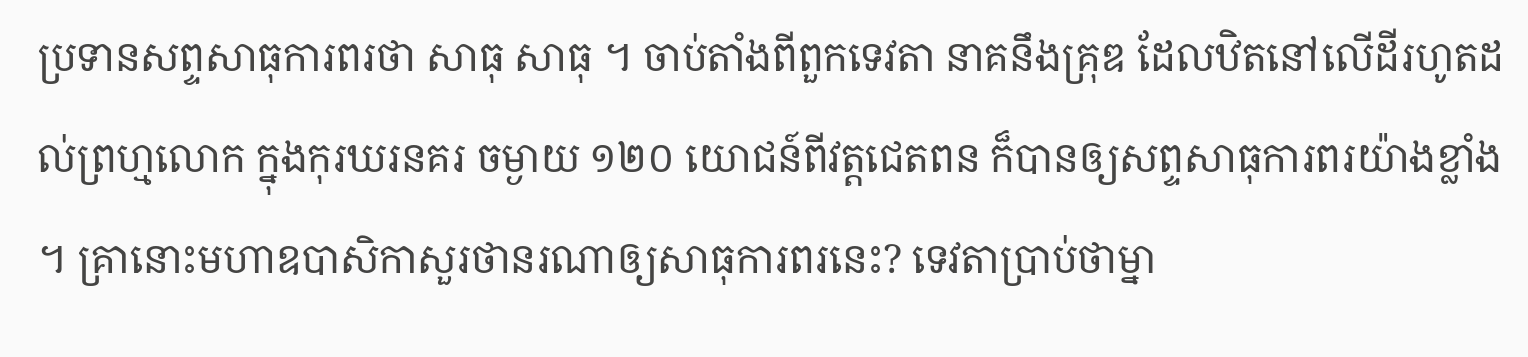ប្រទានសព្ទសាធុការពរថា សាធុ សាធុ ។ ចាប់តាំងពីពួកទេវតា នាគនឹងគ្រុឌ ដែលឋិតនៅលើដីរហូតដល់ព្រហ្មលោក ក្នុងកុរឃរនគរ ចម្ងាយ ១២០ យោជន៍ពីវត្តជេតពន ក៏បានឲ្យសព្ទសាធុការពរយ៉ាងខ្លាំង ។ គ្រានោះមហាឧបាសិកាសួរថានរណាឲ្យសាធុការពរនេះ? ទេវតាប្រាប់ថាម្នា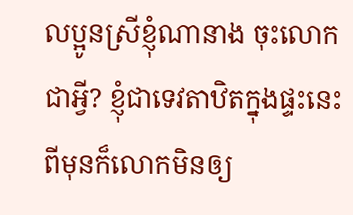លប្អូនស្រីខ្ញុំណានាង ចុះលោកជាអ្វី? ខ្ញុំជាទេវតាឋិតក្នុងផ្ទះនេះពីមុនក៏លោកមិនឲ្យ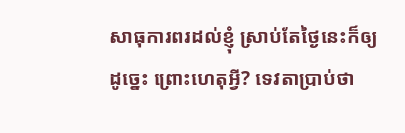សាធុការពរដល់ខ្ញុំ ស្រាប់តែថ្ងៃនេះក៏ឲ្យដូច្នេះ ព្រោះហេតុអ្វី? ទេវតាប្រាប់ថា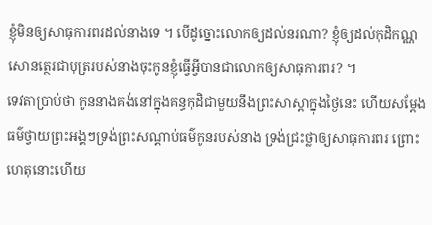ខ្ញុំមិនឲ្យសាធុការពរដល់នាងទេ ។ បើដូច្នោះលោកឲ្យដល់នរណា? ខ្ញុំឲ្យដល់កុដិកណ្ណសោនត្ថេរជាបុត្ររបស់នាងចុះកូនខ្ញុំធ្វើអ្វីបានជាលោកឲ្យសាធុការពរ? ។
ទេវតាប្រាប់ថា កូននាងគង់នៅក្នុងគន្ធកុដិជាមួយនឹងព្រះសាស្តាក្នុងថ្ងៃនេះ ហើយសម្តែងធម៌ថ្វាយព្រះអង្គៗទ្រង់ព្រះសណ្តាប់ធម៌កូនរបស់នាង ទ្រង់ជ្រះថ្លាឲ្យសាធុការពរ ព្រោះហេតុនោះហើយ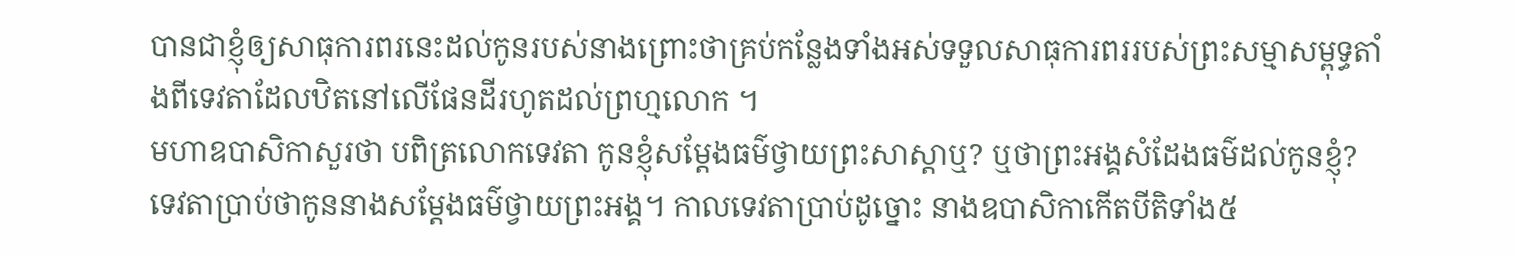បានជាខ្ញុំឲ្យសាធុការពរនេះដល់កូនរបស់នាងព្រោះថាគ្រប់កន្លែងទាំងអស់ទទួលសាធុការពររបស់ព្រះសម្មាសម្ពុទ្ធតាំងពីទេវតាដែលឋិតនៅលើផែនដីរហូតដល់ព្រហ្មលោក ។
មហាឧបាសិកាសួរថា បពិត្រលោកទេវតា កូនខ្ញុំសម្តែងធម៌ថ្វាយព្រះសាស្តាឬ? ឬថាព្រះអង្គសំដែងធម៌ដល់កូនខ្ញុំ? ទេវតាប្រាប់ថាកូននាងសម្តែងធម៌ថ្វាយព្រះអង្គ។ កាលទេវតាប្រាប់ដូច្នោះ នាងឧបាសិកាកើតបីតិទាំង៥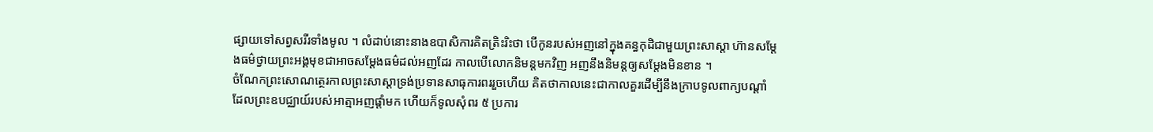ផ្សាយទៅសព្វសរីរទាំងមូល ។ លំដាប់នោះនាងឧបាសិការគិតត្រិះរិះថា បើកូនរបស់អញនៅក្នុងគន្ធកុដិជាមួយព្រះសាស្តា ហ៊ានសម្តែងធម៌ថ្វាយព្រះអង្គមុខជាអាចសម្តែងធម៌ដល់អញដែរ កាលបើលោកនិមន្តមកវិញ អញនឹងនិមន្តឲ្យសម្តែងមិនខាន ។
ចំណែកព្រះសោណត្ថេរកាលព្រះសាស្តាទ្រង់ប្រទានសាធុការពររួចហើយ គិតថាកាលនេះជាកាលគួរដើម្បីនឹងក្រាបទូលពាក្យបណ្តាំដែលព្រះឧបជ្ឈាយ៍របស់អាត្មាអញផ្តាំមក ហើយក៏ទូលសុំពរ ៥ ប្រការ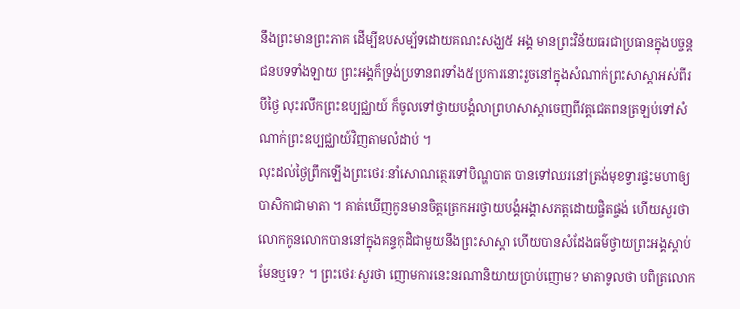នឹងព្រះមានព្រះភាគ ដើម្បីឧបសម្ប័ទដោយគណះសង្ឃ៥ អង្គ មានព្រះវិន័យធរជាប្រធានក្នុងបច្ចន្តជនបទទាំងឡាយ ព្រះអង្គក៏ទ្រង់ប្រទានពរទាំង៥ប្រការនោះរួចនៅក្នុងសំណាក់ព្រះសាស្តាអស់ពីរបីថ្ងៃ លុះរលឹកព្រះឧប្បជ្ឈាយ៍ ក៏ចូលទៅថ្វាយបង្គំលាព្រហសាស្តាចេញពីវត្តជេតពនត្រឡប់ទៅសំណាក់ព្រះឧប្បជ្ឈាយ៍វិញតាមលំដាប់ ។
លុះដល់ថ្ងៃព្រឹកឡើងព្រះថេរៈនាំសោណត្ថេរទៅបិណ្ហបាត បានទៅឈរនៅត្រង់មុខទ្វារផ្ទះមហាឲ្យបាសិកាជាមាតា ។ គាត់ឃើញកូនមានចិត្តត្រេកអរថ្វាយបង្គំអង្គាសភត្តដោយផ្ចិតផ្ចង់ ហើយសួរថា លោកកូនលោកបាននៅក្នុងគន្ទកុដិជាមួយនឹងព្រះសាស្តា ហើយបានសំដែងធម៌ថ្វាយព្រះអង្គស្តាប់មែនឬទេ? ។ ព្រះថេរៈសួរថា ញោមការនេះនរណានិយាយប្រាប់ញោម? មាតាទូលថា បពិត្រលោក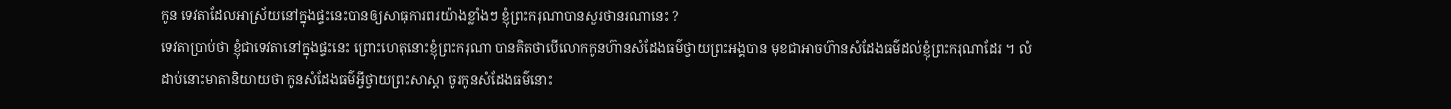កូន ទេវតាដែលអាស្រ័យនៅក្នុងផ្ទះនេះបានឲ្យសាធុការពរយ៉ាងខ្លាំងៗ ខ្ញុំព្រះករុណាបានសួរថានរណានេះ ?
ទេវតាប្រាប់ថា ខ្ញុំជាទេវតានៅក្នុងផ្ទះនេះ ព្រោះហេតុនោះខ្ញុំព្រះករុណា បានគិតថាបើលោកកូនហ៊ានសំដែងធម៌ថ្វាយព្រះអង្គបាន មុខជាអាចហ៊ានសំដែងធម៌ដល់ខ្ញុំព្រះករុណាដែរ ។ លំដាប់នោះមាតានិយាយថា កូនសំដែងធម៌អ្វីថ្វាយព្រះសាស្តា ចូរកូនសំដែងធម៌នោះ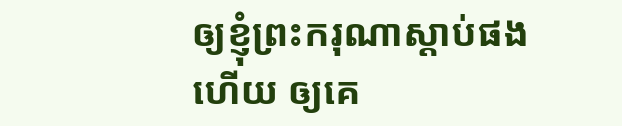ឲ្យខ្ញុំព្រះករុណាស្តាប់ផងហើយ ឲ្យគេ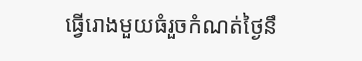ធ្វើរោងមួយធំរួចកំណត់ថ្ងៃនឹ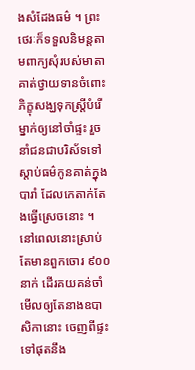ងសំដែងធម៌ ។ ព្រះថេរៈក៏ទទួលនិមន្តតាមពាក្យសុំរបស់មាតា គាត់ថ្វាយទានចំពោះភិក្ខុសង្ឃទុកស្រ្តីបំរើម្នាក់ឲ្យនៅចាំផ្ទះ រួចនាំជនជាបរិស័ទទៅស្តាប់ធម៌កូនគាត់ក្នុងបារាំ ដែលកេតាក់តែងធ្វើស្រេចនោះ ។
នៅពេលនោះស្រាប់តែមានពួកចោរ ៩០០ នាក់ ដើរគយគន់ចាំមើលឲ្យតែនាងឧបាសិកានោះ ចេញពីផ្ទះទៅផុតនឹង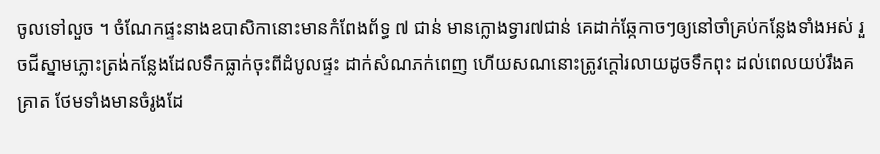ចូលទៅលួច ។ ចំណែកផ្ទះនាងឧបាសិកានោះមានកំពែងព័ទ្ធ ៧ ជាន់ មានក្លោងទ្វារ៧ជាន់ គេដាក់ឆ្កែកាចៗឲ្យនៅចាំគ្រប់កន្លែងទាំងអស់ រួចជីស្នាមភ្លោះត្រង់កន្លែងដែលទឹកធ្លាក់ចុះពីដំបូលផ្ទះ ដាក់សំណភក់ពេញ ហើយសណនោះត្រូវក្តៅរលាយដូចទឹកពុះ ដល់ពេលយប់រឹងគគ្រាត ថែមទាំងមានចំរូងដែ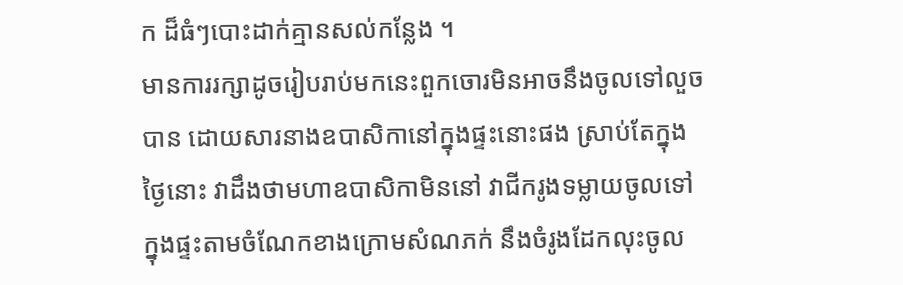ក ដ៏ធំៗបោះដាក់គ្មានសល់កន្លែង ។
មានការរក្សាដូចរៀបរាប់មកនេះពួកចោរមិនអាចនឹងចូលទៅលួចបាន ដោយសារនាងឧបាសិកានៅក្នុងផ្ទះនោះផង ស្រាប់តែក្នុងថ្ងៃនោះ វាដឹងថាមហាឧបាសិកាមិននៅ វាជីករូងទម្លាយចូលទៅក្នុងផ្ទះតាមចំណែកខាងក្រោមសំណភក់ នឹងចំរូងដែកលុះចូល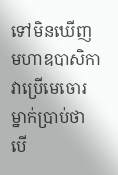ទៅមិនឃើញមហាឧបាសិកា វាប្រើមេចោរម្នាក់ប្រាប់ថា បើ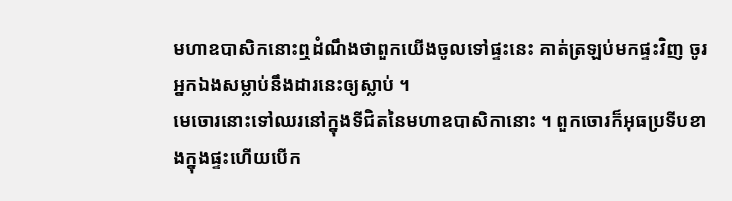មហាឧបាសិកនោះឮដំណឹងថាពួកយើងចូលទៅផ្ទះនេះ គាត់ត្រឡប់មកផ្ទះវិញ ចូរអ្នកឯងសម្លាប់នឹងដារនេះឲ្យស្លាប់ ។
មេចោរនោះទៅឈរនៅក្នុងទីជិតនៃមហាឧបាសិកានោះ ។ ពួកចោរក៏អុធប្រទីបខាងក្នុងផ្ទះហើយបើក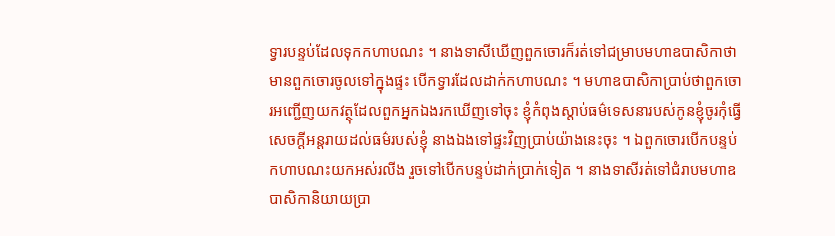ទ្វារបន្ទប់ដែលទុកកហាបណះ ។ នាងទាសីឃើញពួកចោរក៏រត់ទៅជម្រាបមហាឧបាសិកាថាមានពួកចោរចូលទៅក្នុងផ្ទះ បើកទ្វារដែលដាក់កហាបណះ ។ មហាឧបាសិកាប្រាប់ថាពួកចោរអញ្ជើញយកវត្ថុដែលពួកអ្នកឯងរកឃើញទៅចុះ ខ្ញុំកំពុងស្តាប់ធម៌ទេសនារបស់កូនខ្ញុំចូរកុំធ្វើសេចក្តីអន្តរាយដល់ធម៌របស់ខ្ញុំ នាងឯងទៅផ្ទះវិញប្រាប់យ៉ាងនេះចុះ ។ ឯពួកចោរបើកបន្ទប់កហាបណះយកអស់រលីង រួចទៅបើកបន្ទប់ដាក់ប្រាក់ទៀត ។ នាងទាសីរត់ទៅជំរាបមហាឧបាសិកានិយាយប្រា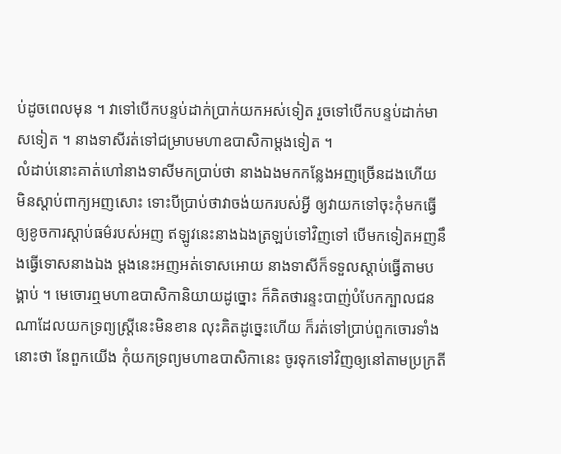ប់ដូចពេលមុន ។ វាទៅបើកបន្ទប់ដាក់ប្រាក់យកអស់ទៀត រួចទៅបើកបន្ទប់ដាក់មាសទៀត ។ នាងទាសីរត់ទៅជម្រាបមហាឧបាសិកាម្តងទៀត ។
លំដាប់នោះគាត់ហៅនាងទាសីមកប្រាប់ថា នាងឯងមកកន្លែងអញច្រើនដងហើយ មិនស្តាប់ពាក្យអញសោះ ទោះបីប្រាប់ថាវាចង់យករបស់អ្វី ឲ្យវាយកទៅចុះកុំមកធ្វើឲ្យខូចការស្តាប់ធម៌របស់អញ ឥឡូវនេះនាងឯងត្រឡប់ទៅវិញទៅ បើមកទៀតអញនឹងធ្វើទោសនាងឯង ម្តងនេះអញអត់ទោសអោយ នាងទាសីក៏ទទួលស្តាប់ធ្វើតាមបង្គាប់ ។ មេចោរឮមហាឧបាសិកានិយាយដូច្នោះ ក៏គិតថារន្ទះបាញ់បំបែកក្បាលជនណាដែលយកទ្រព្យស្ត្រីនេះមិនខាន លុះគិតដូច្នេះហើយ ក៏រត់ទៅប្រាប់ពួកចោរទាំងនោះថា នែពួកយើង កុំយកទ្រព្យមហាឧបាសិកានេះ ចូរទុកទៅវិញឲ្យនៅតាមប្រក្រតី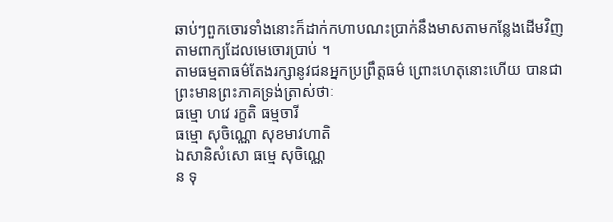ឆាប់ៗពួកចោរទាំងនោះក៏ដាក់កហាបណះប្រាក់នឹងមាសតាមកន្លែងដើមវិញតាមពាក្យដែលមេចោរប្រាប់ ។
តាមធម្មតាធម៌តែងរក្សានូវជនអ្នកប្រព្រឹត្តធម៌ ព្រោះហេតុនោះហើយ បានជាព្រះមានព្រះភាគទ្រង់ត្រាស់ថាៈ
ធម្មោ ហវេ រក្ខតិ ធម្មចារី
ធម្មោ សុចិណ្ណោ សុខមាវហាតិ
ឯសានិសំសោ ធម្មេ សុចិណ្ណេ
ន ទុ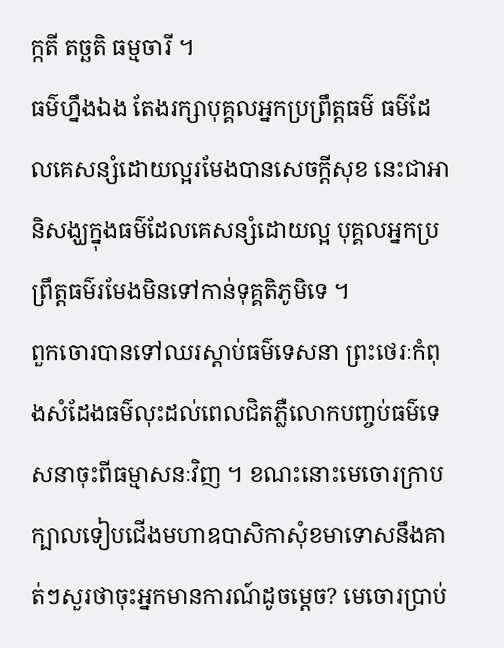ក្កតី តច្ឆតិ ធម្មចារី ។
ធម៌ហ្នឹងឯង តែងរក្សាបុគ្គលអ្នកប្រព្រឹត្តធម៌ ធម៌ដែលគេសន្សំដោយល្អរមែងបានសេចក្តីសុខ នេះជាអានិសង្ឃក្នុងធម៌ដែលគេសន្សំដោយល្អ បុគ្គលអ្នកប្រព្រឹត្តធម៌រមែងមិនទៅកាន់ទុគ្គតិភូមិទេ ។
ពួកចោរបានទៅឈរស្តាប់ធម៌ទេសនា ព្រះថេរៈកំពុងសំដែងធម៌លុះដល់ពេលជិតភ្លឺលោកបញ្ចប់ធម៌ទេសនាចុះពីធម្មាសនៈវិញ ។ ខណះនោះមេចោរក្រាបក្បាលទៀបជើងមហាឧបាសិកាសុំខមាទោសនឹងគាត់ៗសួរថាចុះអ្នកមានការណ៍ដូចម្តេច? មេចោរប្រាប់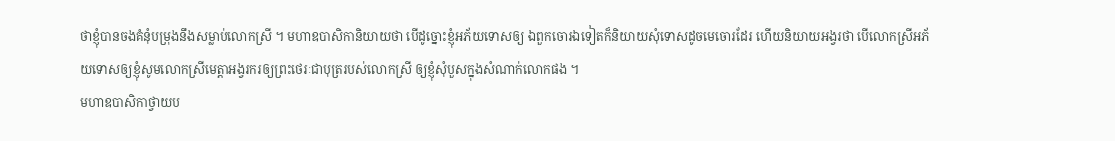ថាខ្ញុំបានចងគំនុំបម្រុងនឹងសម្លាប់លោកស្រី ។ មហាឧបាសិកានិយាយថា បើដូច្នោះខ្ញុំអភ័យទោសឲ្យ ឯពួកចោរឯទៀតក៏និយាយសុំទោសដូចមេចោរដែរ ហើយនិយាយអង្វរថា បើលោកស្រីអភ័យទោសឲ្យខ្ញុំសូមលោកស្រីមេត្តាអង្វរករឲ្យព្រះថេរៈជាបុត្ររបស់លោកស្រី ឲ្យខ្ញុំសុំបួសក្នុងសំណាក់លោកផង ។
មហាឧបាសិកាថ្វាយប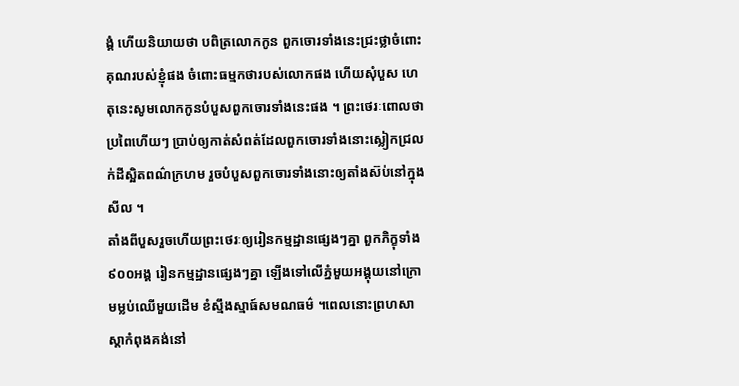ង្គំ ហើយនិយាយថា បពិត្រលោកកូន ពួកចោរទាំងនេះជ្រះថ្លាចំពោះគុណរបស់ខ្ញុំផង ចំពោះធម្មកថារបស់លោកផង ហើយសុំបួស ហេតុនេះសូមលោកកូនបំបួសពួកចោរទាំងនេះផង ។ ព្រះថេរៈពោលថាប្រពៃហើយៗ ប្រាប់ឲ្យកាត់សំពត់ដែលពួកចោរទាំងនោះស្លៀកជ្រលក់ដីស្អិតពណ៌ក្រហម រួចបំបួសពួកចោរទាំងនោះឲ្យតាំងស៊ប់នៅក្នុងសីល ។
តាំងពីបួសរួចហើយព្រះថេរៈឲ្យរៀនកម្មដ្ឋានផ្សេងៗគ្នា ពួកភិក្ខុទាំង៩០០អង្គ រៀនកម្មដ្ឋានផ្សេងៗគ្នា ឡើងទៅលើភ្នំមួយអង្គុយនៅក្រោមម្លប់ឈើមួយដើម ខំស្មឹងស្មាធ៍សមណធម៌ ។ពេលនោះព្រហសាស្តាកំពុងគង់នៅ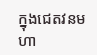ក្នុងជេតវនមហា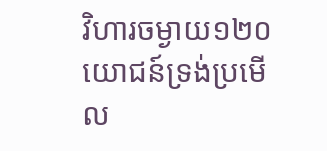វិហារចម្ងាយ១២០ យោជន៍ទ្រង់ប្រមើល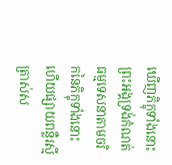ឃើញភិក្ខុទាំងនោះ ព្រះអង្គទ្រង់កំណត់ធម្មទេសនាតាមចរិកនៃភិក្ខុទាំងនោះ ហើយផ្សាយពន្លឺរស្មីត្រាស់ស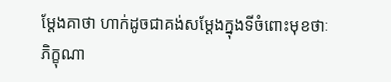ម្តែងគាថា ហាក់ដូចជាគង់សម្តែងក្នុងទីចំពោះមុខថាៈ
ភិក្ខុណា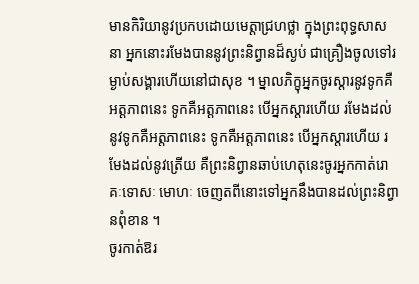មានកិរិយានូវប្រកបដោយមេត្តាជ្រហថ្លា ក្នុងព្រះពុទ្ធសាសនា អ្នកនោះរមែងបាននូវព្រះនិព្វានដ៏ស្ងប់ ជាគ្រឿងចូលទៅរម្ងាប់សង្គារហើយនៅជាសុខ ។ ម្នាលភិក្ខុអ្នកចូរស្តារនូវទូកគឺអត្តភាពនេះ ទូកគឺអត្តភាពនេះ បើអ្នកស្តារហើយ រមែងដល់នូវទូកគឺអត្តភាពនេះ ទូកគឺអត្តភាពនេះ បើអ្នកស្តារហើយ រមែងដល់នូវត្រើយ គឺព្រះនិព្វានឆាប់ហេតុនេះចូរអ្នកកាត់រោគៈទោសៈ មោហៈ ចេញតពីនោះទៅអ្នកនឹងបានដល់ព្រះនិព្វានពុំខាន ។
ចូរកាត់ឱរ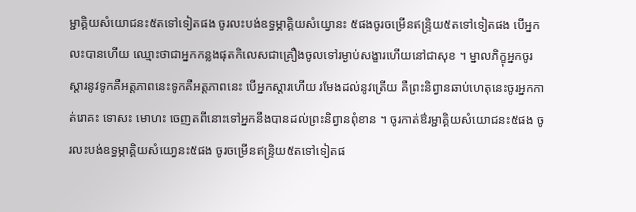ម្ជាគ្គិយសំយោជនះ៥តទៅទៀតផង ចូរលះបង់ឧទ្ធម្ភាគ្គិយសំយ្វោនះ ៥ផងចូរចម្រើនឥន្ទ្រិយ៥តទៅទៀតផង បើអ្នកលះបានហើយ ឈ្មោះថាជាអ្នកកន្លងផុតកិលេសជាគ្រឿងចូលទៅរម្ងាប់សង្ខារហើយនៅជាសុខ ។ ម្នាលភិក្ខុអ្នកចូរស្តារនូវទូកគឺអត្តភាពនេះទូកគឺអត្តភាពនេះ បើអ្នកស្តារហើយ រមែងដល់នូវត្រើយ គឺព្រះនិព្វានឆាប់ហេតុនេះចូរអ្នកកាត់រោគះ ទោសះ មោហះ ចេញតពីនោះទៅអ្នកនឹងបានដល់ព្រះនិព្វានពុំខាន ។ ចូរកាត់ឳរម្ជាគ្គិយសំយោជនះ៥ផង ចូរលះបង់ឧទ្ធម្ភាគ្គិយសំយោ្វនះ៥ផង ចូរចម្រើនឥន្ទ្រិយ៥តទៅទៀតផ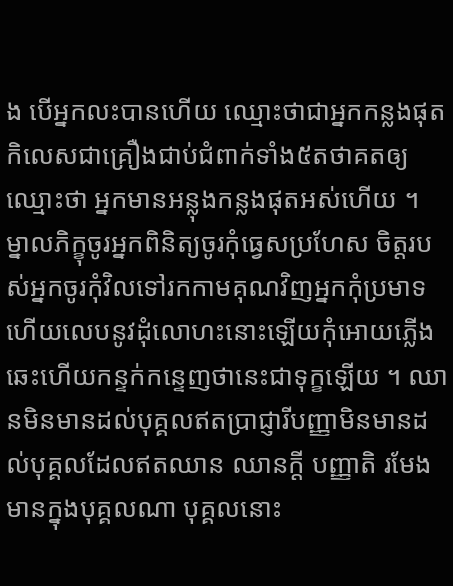ង បើអ្នកលះបានហើយ ឈ្មោះថាជាអ្នកកន្លងផុតកិលេសជាគ្រឿងជាប់ជំពាក់ទាំង៥តថាគតឲ្យឈ្មោះថា អ្នកមានអន្លុងកន្លងផុតអស់ហើយ ។
ម្នាលភិក្ខុចូរអ្នកពិនិត្យចូរកុំធ្វេសប្រហែស ចិត្តរបស់អ្នកចូរកុំវិលទៅរកកាមគុណវិញអ្នកកុំប្រមាទហើយលេបនូវដុំលោហះនោះឡើយកុំអោយភ្លើងឆេះហើយកន្ទក់កន្ទេញថានេះជាទុក្ខឡើយ ។ ឈានមិនមានដល់បុគ្គលឥតប្រាជ្ញារីបញ្ញាមិនមានដល់បុគ្គលដែលឥតឈាន ឈានក្តី បញ្ញាតិ រមែងមានក្នុងបុគ្គលណា បុគ្គលនោះ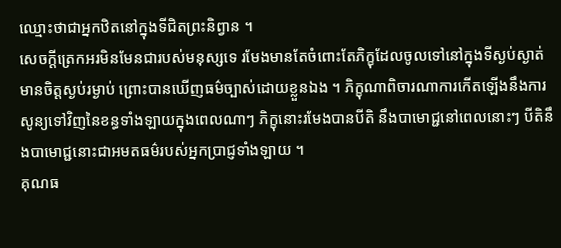ឈ្មោះថាជាអ្នកឋិតនៅក្នុងទីជិតព្រះនិព្វាន ។
សេចក្តីត្រេកអរមិនមែនជារបស់មនុស្សទេ រមែងមានតែចំពោះតែភិក្ខុដែលចូលទៅនៅក្នុងទីស្ងប់ស្ងាត់ មានចិត្តស្ងប់រម្ងាប់ ព្រោះបានឃើញធម៌ច្បាស់ដោយខ្លួនឯង ។ ភិក្ខុណាពិចារណាការកើតឡើងនឹងការសូន្យទៅវិញនៃខន្ធទាំងឡាយក្នុងពេលណាៗ ភិក្ខុនោះរមែងបានបីតិ នឹងបាមោជ្ជនៅពេលនោះៗ បីតិនឹងបាមោជ្ជនោះជាអមតធម៌របស់អ្នកប្រាជ្ញទាំងឡាយ ។
គុណធ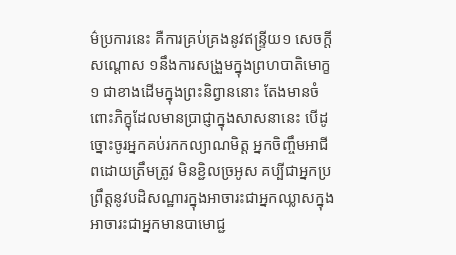ម៌ប្រការនេះ គឺការគ្រប់គ្រងនូវឥន្ទ្រីយ១ សេចក្តីសណ្តោស ១នឹងការសង្រួមក្នុងព្រហបាតិមោក្ខ១ ជាខាងដើមក្នុងព្រះនិព្វាននោះ តែងមានចំពោះភិក្ខុដែលមានប្រាជ្ញាក្នុងសាសនានេះ បើដូច្នោះចូរអ្នកគប់រកកល្យាណមិត្ត អ្នកចិញ្ចឹមអាជីពដោយត្រឹមត្រូវ មិនខ្ជិលច្រអូស គប្បីជាអ្នកប្រព្រឹត្តនូវបដិសណ្ឋារក្នុងអាចារះជាអ្នកឈ្លាសក្នុងអាចារះជាអ្នកមានបាមោជ្ជ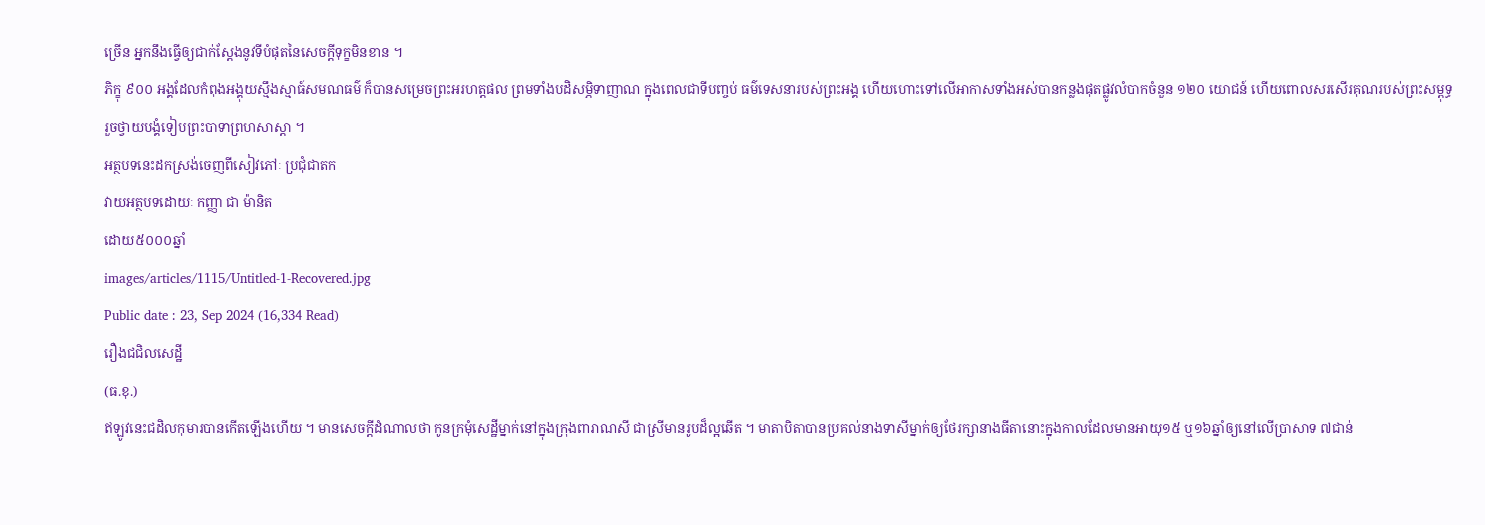ច្រើន អ្នកនឹងធ្វើឲ្យជាក់ស្តែងនូវទីបំផុតនៃសេចក្តីទុក្ខមិនខាន ។
ភិក្ខុ ៩០០ អង្គដែលកំពុងអង្គុយស្មឹងស្មាធ៍សមណធម៌ ក៏បានសម្រេចព្រះអរហត្តផល ព្រមទាំងបដិសម្ភិទាញាណ ក្នុងពេលជាទីបញ្ចប់ ធម៌ទេសនារបស់ព្រះអង្គ ហើយហោះទៅលើអាកាសទាំងអស់បានកន្លងផុតផ្លូវលំបាកចំនួន ១២០ យោជន៍ ហើយពោលសរសើរគុណរបស់ព្រះសម្ពុទ្ធរួចថ្វាយបង្គំទៀបព្រះបាទាព្រហសាស្តា ។
អត្ថបទនេះដកស្រង់ចេញពីសៀវភៅៈ ប្រជុំជាតក
វាយអត្ថបទដោយៈ កញ្ញា ជា ម៉ានិត
ដោយ៥០០០ឆ្នាំ
images/articles/1115/Untitled-1-Recovered.jpg
Public date : 23, Sep 2024 (16,334 Read)
រឿងជជិលសេដ្ឋី
(ធ.ខុ.)
ឥឡូវនេះជដិលកុមារបានកើតឡើងហើយ ។ មានសេចក្តីដំណាលថា កូនក្រមុំសេដ្ឋីម្នាក់នៅក្នុងក្រុងពារាណសី ជាស្រីមានរូបដ៏ល្អឆើត ។ មាតាបិតាបានប្រគល់នាងទាសីម្នាក់ឲ្យថែរក្សានាងធីតានោះក្នុងកាលដែលមានអាយុ១៥ ឬ១៦ឆ្នាំឲ្យនៅលើប្រាសាទ ៧ជាន់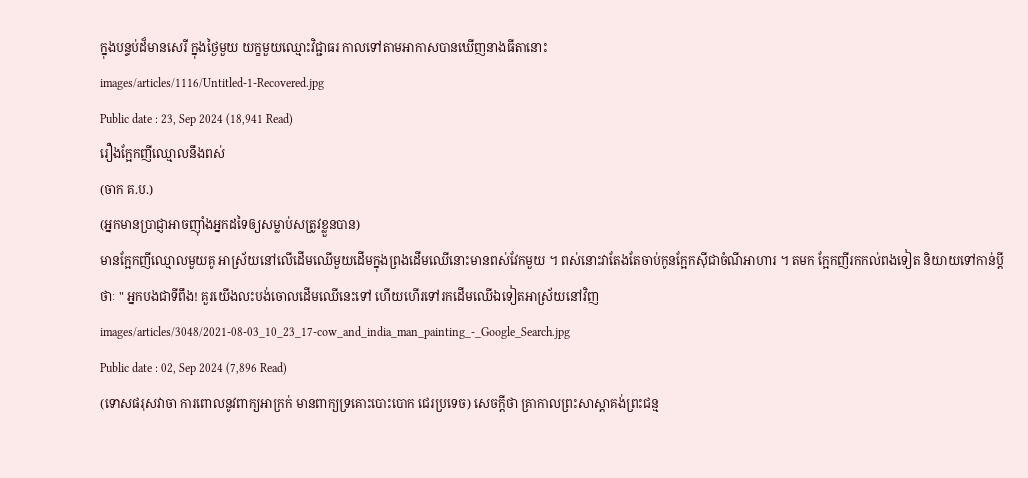ក្នុងបន្ទប់ដ៏មានសេរី ក្នុងថ្ងៃមួយ យក្ខមួយឈ្មោះវិជ្ជាធរ កាលទៅតាមអាកាសបានឃើញនាងធីតានោះ
images/articles/1116/Untitled-1-Recovered.jpg
Public date : 23, Sep 2024 (18,941 Read)
រឿងក្អែកញីឈ្មោលនឹងពស់
(ចាក គ.ប.)
(អ្នកមានប្រាជ្ញាអាចញ៉ាំងអ្នកដទៃឲ្យសម្លាប់សត្រូវខ្លួនបាន)
មានក្អែកញីឈ្មោលមួយគូ អាស្រ័យនៅលើដើមឈើមួយដើមក្នុងព្រងដើមឈើនោះមានពស់វែកមួយ ។ ពស់នោះវាតែងតែចាប់កូនក្អែកស៊ីជាចំណីអាហារ ។ តមក ក្អែកញីរកកល់ពងទៀត និយាយទៅកាន់ប្តីថាៈ " អ្នកបងជាទីពឹង! គួរយើងលះបង់ចោលដើមឈើនេះទៅ ហើយហើរទៅរកដើមឈើឯទៀតអាស្រ័យនៅវិញ
images/articles/3048/2021-08-03_10_23_17-cow_and_india_man_painting_-_Google_Search.jpg
Public date : 02, Sep 2024 (7,896 Read)
(ទោសផរុសវាចា ការពោលនូវពាក្យអាក្រក់ មានពាក្យទ្រគោះបោះបោក ជេរប្រទេច) សេចក្ដីថា គ្រាកាលព្រះសាស្ដាគង់ព្រះជន្ម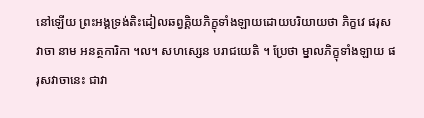នៅឡើយ ព្រះអង្គទ្រង់តិះដៀលឆព្វគ្គិយភិក្ខុទាំងឡាយដោយបរិយាយថា ភិក្ខវេ ផរុសវាចា នាម អនត្ថការិកា ។ល។ សហស្សេន បរាជយេតិ ។ ប្រែថា ម្នាលភិក្ខុទាំងឡាយ ផរុសវាចានេះ ជាវា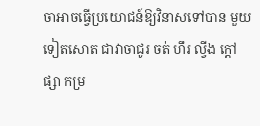ចាអាចធ្វើប្រយោជន៍ឱ្យវិនាសទៅបាន មួយទៀតសោត ជាវាចាជូរ ចត់ ហឹរ ល្វីង ក្ដៅ ផ្សា កម្រ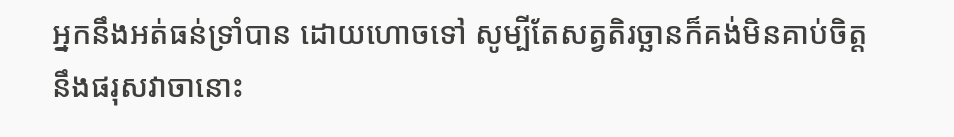អ្នកនឹងអត់ធន់ទ្រាំបាន ដោយហោចទៅ សូម្បីតែសត្វតិរច្ឆានក៏គង់មិនគាប់ចិត្តនឹងផរុសវាចានោះ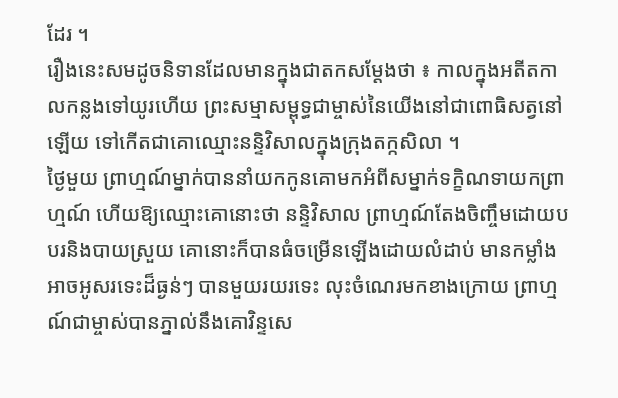ដែរ ។
រឿងនេះសមដូចនិទានដែលមានក្នុងជាតកសម្ដែងថា ៖ កាលក្នុងអតីតកាលកន្លងទៅយូរហើយ ព្រះសម្មាសម្ពុទ្ធជាម្ចាស់នៃយើងនៅជាពោធិសត្វនៅឡើយ ទៅកើតជាគោឈ្មោះនន្ទិវិសាលក្នុងក្រុងតក្កសិលា ។
ថ្ងៃមួយ ព្រាហ្មណ៍ម្នាក់បាននាំយកកូនគោមកអំពីសម្នាក់ទក្ខិណទាយកព្រាហ្មណ៍ ហើយឱ្យឈ្មោះគោនោះថា នន្ទិវិសាល ព្រាហ្មណ៍តែងចិញ្ចឹមដោយបបរនិងបាយស្រួយ គោនោះក៏បានធំចម្រើនឡើងដោយលំដាប់ មានកម្លាំងអាចអូសរទេះដ៏ធ្ងន់ៗ បានមួយរយរទេះ លុះចំណេរមកខាងក្រោយ ព្រាហ្មណ៍ជាម្ចាស់បានភ្នាល់នឹងគោវិន្ទសេ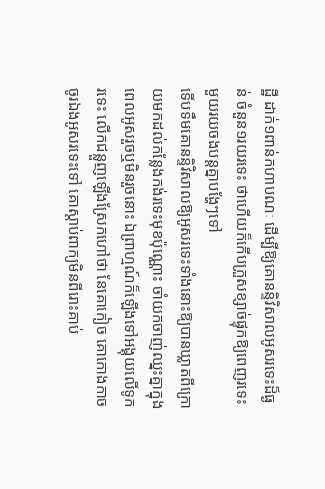ដ្ឋី ដាក់១ពាន់កហាបណៈ ដើម្បីឱ្យគោនន្ទិវិសាលអូសរទេះដ៏ធ្ងន់ ចំនួន១រយរទេះ ថាហើយក៏កើបក្រួសខ្សាច់ផ្ទុកឱ្យពេញរទេះមួយរយចងបន្តគ្នាបង្ហែៗទៅ
ទើបទឹមគោនន្ទិវិសាលឱ្យអូសរទេះទាំងនោះឱ្យបានឃ្លាតពីក្រោយមកដល់កន្លែងកង់រទេះមុខប៉ុណ្ណោះ ចាំយកចាញ់ឈ្នះគ្នាក្នុងពេលអូសរួចឬមិនរួចនោះ ឯព្រាហ្មណ៍ក៏ឡើងទៅអង្គុយលើទូករទេះ លើកជន្លួញឡើងស្រែកហៅថា នែគោកៀច គោកោងកាច ចូរឯងអូសរទេះទៅ គោស្ដាប់ពាក្យមិនពីរោះគាប់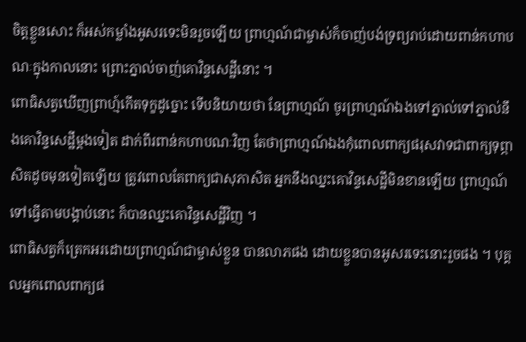ចិត្តខ្លួនសោះ ក៏អស់កម្លាំងអូសរទេះមិនរួចឡើយ ព្រាហ្មណ៍ជាម្ចាស់ក៏ចាញ់បង់ទ្រព្យរាប់ដោយពាន់កហាបណៈក្នុងកាលនោះ ព្រោះភ្នាល់ចាញ់គោវិន្ទសេដ្ឋីនោះ ។
ពោធិសត្វឃើញព្រាហ្ម៍កើតទុក្ខដូច្នោះ ទើបនិយាយថា នែព្រាហ្មណ៍ ចូរព្រាហ្មណ៍ឯងទៅភ្នាល់ទៅភ្នាល់នឹងគោវិន្ទសេដ្ឋីម្ដងទៀត ដាក់ពីរពាន់កហាបណៈវិញ តែថាព្រាហ្មណ៍ឯងកុំពោលពាក្យផរុសវាទជាពាក្យទុព្ភាសិតដូចមុនទៀតឡើយ ត្រូវពោលតែពាក្យជាសុភាសិត អ្នកនឹងឈ្នះគោវិន្ទសេដ្ឋីមិនខានឡើយ ព្រាហ្មណ៍ទៅធ្វើតាមបង្គាប់នោះ ក៏បានឈ្នះគោវិន្ទសេដ្ឋីវិញ ។
ពោធិសត្វក៏ត្រេកអរដោយព្រាហ្មណ៍ជាម្ចាស់ខ្លួន បានលាភផង ដោយខ្លួនបានអូសរទេះនោះរួចផង ។ បុគ្គលអ្នកពោលពាក្យផ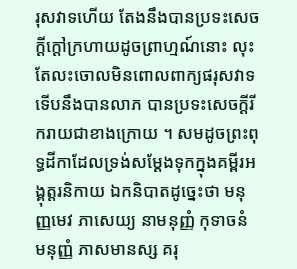រុសវាទហើយ តែងនឹងបានប្រទះសេចក្ដីក្ដៅក្រហាយដូចព្រាហ្មណ៍នោះ លុះតែលះចោលមិនពោលពាក្យផរុសវាទ ទើបនឹងបានលាភ បានប្រទះសេចក្ដីរីករាយជាខាងក្រោយ ។ សមដូចព្រះពុទ្ធដីកាដែលទ្រង់សម្ដែងទុកក្នុងគម្ពីរអង្គុត្តរនិកាយ ឯកនិបាតដូច្នេះថា មនុញ្ញមេវ ភាសេយ្យ នាមនុញ្ញំ កុទាចនំ មនុញ្ញំ ភាសមានស្ស គរុ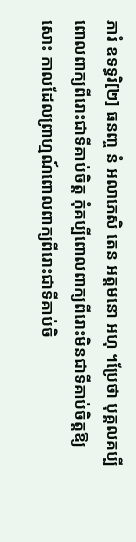ភារំ ឧទទ្ធរិ[២] ធនញ្ច នំ អលាភេសិ តេន អត្តមនោ អហុ ។ប្រែថា បុគ្គលគប្បីពោលពាក្យពីរោះជាទីគាប់ចិត្ត កុំគប្បីពោលពាក្យពីរោះមិនជាទីគាប់ចិត្តឱ្យសោះ កាលដែលព្រាហ្មណ៍ពោលពាក្យពីរោះជាទីគាប់ចិ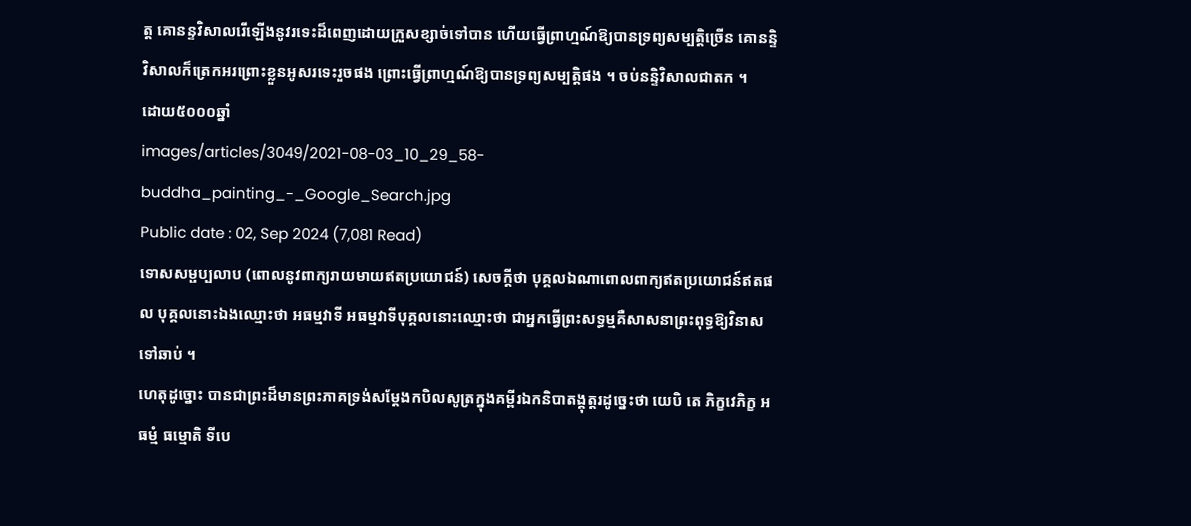ត្ត គោនន្ទវិសាលរើឡើងនូវរទេះដ៏ពេញដោយក្រួសខ្សាច់ទៅបាន ហើយធ្វើព្រាហ្មណ៍ឱ្យបានទ្រព្យសម្បត្តិច្រើន គោនន្ទិវិសាលក៏ត្រេកអរព្រោះខ្លួនអូសរទេះរួចផង ព្រោះធ្វើព្រាហ្មណ៍ឱ្យបានទ្រព្យសម្បត្តិផង ។ ចប់នន្ទិវិសាលជាតក ។
ដោយ៥០០០ឆ្នាំ
images/articles/3049/2021-08-03_10_29_58-buddha_painting_-_Google_Search.jpg
Public date : 02, Sep 2024 (7,081 Read)
ទោសសម្ផប្បលាប (ពោលនូវពាក្យរាយមាយឥតប្រយោជន៍) សេចក្ដីថា បុគ្គលឯណាពោលពាក្យឥតប្រយោជន៍ឥតផល បុគ្គលនោះឯងឈ្មោះថា អធម្មវាទី អធម្មវាទីបុគ្គលនោះឈ្មោះថា ជាអ្នកធ្វើព្រះសទ្ធម្មគឺសាសនាព្រះពុទ្ធឱ្យវិនាសទៅឆាប់ ។
ហេតុដូច្នោះ បានជាព្រះដ៏មានព្រះភាគទ្រង់សម្ដែងកបិលសូត្រក្នុងគម្ពីរឯកនិបាតង្គុត្តរដូច្នេះថា យេបិ តេ ភិក្ខវេភិក្ខ អធម្មំ ធម្មោតិ ទីបេ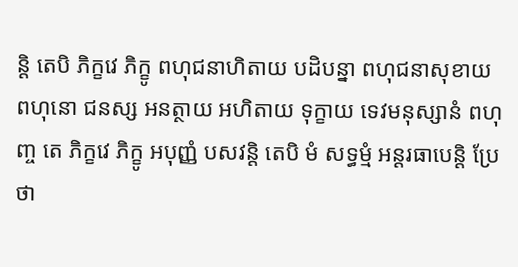ន្តិ តេបិ ភិក្ខវេ ភិក្ខូ ពហុជនាហិតាយ បដិបន្នា ពហុជនាសុខាយ ពហុនោ ជនស្ស អនត្ថាយ អហិតាយ ទុក្ខាយ ទេវមនុស្សានំ ពហុញ្ច តេ ភិក្ខវេ ភិក្ខូ អបុញ្ញំ បសវន្តិ តេបិ មំ សទ្ធម្មំ អន្តរធាបេន្តិ ប្រែថា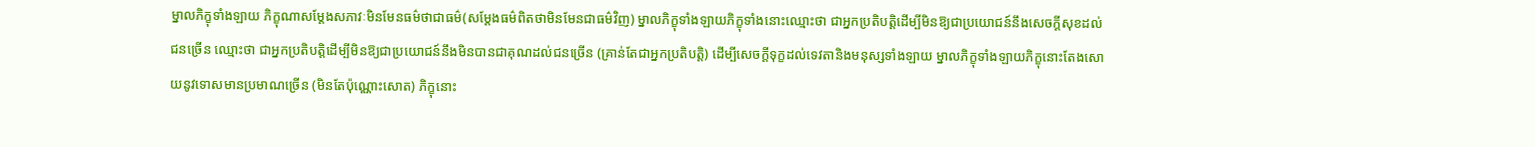ម្នាលភិក្ខុទាំងឡាយ ភិក្ខុណាសម្ដែងសភាវៈមិនមែនធម៌ថាជាធម៌(សម្ដែងធម៌ពិតថាមិនមែនជាធម៌វិញ) ម្នាលភិក្ខុទាំងឡាយភិក្ខុទាំងនោះឈ្មោះថា ជាអ្នកប្រតិបត្តិដើម្បីមិនឱ្យជាប្រយោជន៍នឹងសេចក្ដីសុខដល់ជនច្រើន ឈ្មោះថា ជាអ្នកប្រតិបត្តិដើម្បីមិនឱ្យជាប្រយោជន៍នឹងមិនបានជាគុណដល់ជនច្រើន (គ្រាន់តែជាអ្នកប្រតិបត្តិ) ដើម្បីសេចក្ដីទុក្ខដល់ទេវតានិងមនុស្សទាំងឡាយ ម្នាលភិក្ខុទាំងឡាយភិក្ខុនោះតែងសោយនូវទោសមានប្រមាណច្រើន (មិនតែប៉ុណ្ណោះសោត) ភិក្ខុនោះ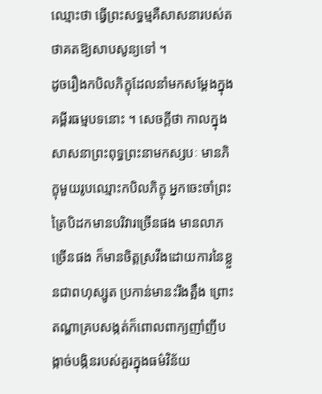ឈ្មោះថា ធ្វើព្រះសទ្ធម្មគឺសាសនារបស់តថាគតឱ្យសាបសូន្យទៅ ។
ដូចរឿងកបិលភិក្ខុដែលនាំមកសម្ដែងក្នុងគម្ពីរធម្មបទនោះ ។ សេចក្ដីថា កាលក្នុងសាសនាព្រះពុទ្ធព្រះនាមកស្សបៈ មានភិក្ខុមួយរូបឈ្មោះកបិលភិក្ខុ អ្នកចេះចាំព្រះត្រៃបិដកមានបរិវារច្រើនផង មានលាភច្រើនផង ក៏មានចិត្តស្រវឹងដោយការនៃខ្លួនជាពហុស្សូត ប្រកាន់មានះរឹងត្អឹង ព្រោះតណ្ហាគ្របសង្កត់ក៏ពោលពាក្យញាំញីបង្កាច់បង្កិនរបស់គួរក្នុងធម៌វិន័យ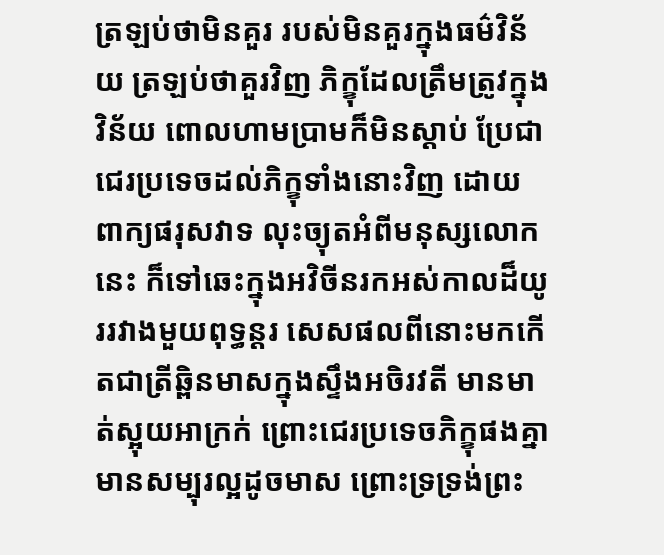ត្រឡប់ថាមិនគួរ របស់មិនគួរក្នុងធម៌វិន័យ ត្រឡប់ថាគួរវិញ ភិក្ខុដែលត្រឹមត្រូវក្នុងវិន័យ ពោលហាមប្រាមក៏មិនស្ដាប់ ប្រែជាជេរប្រទេចដល់ភិក្ខុទាំងនោះវិញ ដោយពាក្យផរុសវាទ លុះច្យុតអំពីមនុស្សលោកនេះ ក៏ទៅឆេះក្នុងអវិចីនរកអស់កាលដ៏យូររវាងមួយពុទ្ធន្តរ សេសផលពីនោះមកកើតជាត្រីឆ្ពិនមាសក្នុងស្ទឹងអចិរវតី មានមាត់ស្អុយអាក្រក់ ព្រោះជេរប្រទេចភិក្ខុផងគ្នា មានសម្បុរល្អដូចមាស ព្រោះទ្រទ្រង់ព្រះ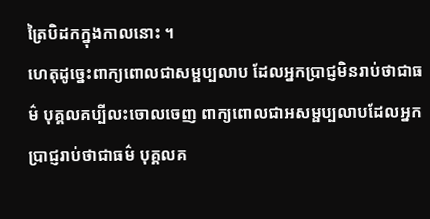ត្រៃបិដកក្នុងកាលនោះ ។
ហេតុដូច្នេះពាក្យពោលជាសម្ផប្បលាប ដែលអ្នកប្រាជ្ញមិនរាប់ថាជាធម៌ បុគ្គលគប្បីលះចោលចេញ ពាក្យពោលជាអសម្ផប្បលាបដែលអ្នកប្រាជ្ញរាប់ថាជាធម៌ បុគ្គលគ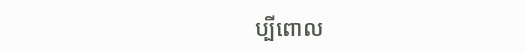ប្បីពោល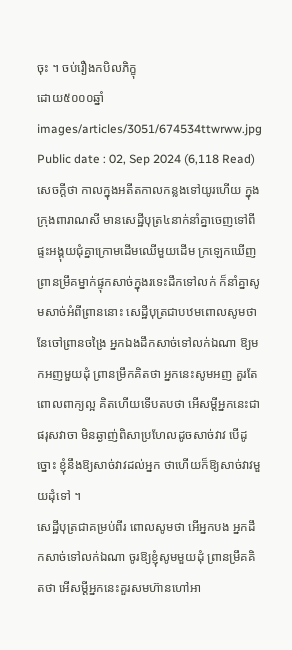ចុះ ។ ចប់រឿងកបិលភិក្ខុ
ដោយ៥០០០ឆ្នាំ
images/articles/3051/674534ttwrww.jpg
Public date : 02, Sep 2024 (6,118 Read)
សេចក្ដីថា កាលក្នុងអតីតកាលកន្លងទៅយូរហើយ ក្នុងក្រុងពារាណសី មានសេដ្ឋីបុត្រ៤នាក់នាំគ្នាចេញទៅពីផ្ទះអង្គុយជុំគ្នាក្រោមដើមឈើមួយដើម ក្រឡេកឃើញព្រានម្រឹគម្នាក់ផ្ទុកសាច់ក្នុងរទេះដឹកទៅលក់ ក៏នាំគ្នាសូមសាច់អំពីព្រាននោះ សេដ្ឋីបុត្រជាបឋមពោលសូមថានែចៅព្រានចង្រៃ អ្នកឯងដឹកសាច់ទៅលក់ឯណា ឱ្យមកអញមួយដុំ ព្រានម្រឹកគិតថា អ្នកនេះសូមអញ គួរតែពោលពាក្យល្អ គិតហើយទើបតបថា អើសម្ដីអ្នកនេះជាផរុសវាចា មិនឆ្ងាញ់ពិសាប្រហែលដូចសាច់វាវ បើដូច្នោះ ខ្ញុំនឹងឱ្យសាច់វាវដល់អ្នក ថាហើយក៏ឱ្យសាច់វាវមួយដុំទៅ ។
សេដ្ឋីបុត្រជាគម្រប់ពីរ ពោលសូមថា អើអ្នកបង អ្នកដឹកសាច់ទៅលក់ឯណា ចូរឱ្យខ្ញុំសូមមួយដុំ ព្រានម្រឹគគិតថា អើសម្ដីអ្នកនេះគួរសមហ៊ានហៅអា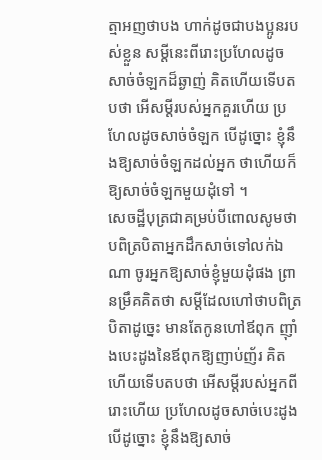ត្មាអញថាបង ហាក់ដូចជាបងប្អូនរបស់ខ្លួន សម្ដីនេះពីរោះប្រហែលដូចសាច់ចំឡកដ៏ឆ្ងាញ់ គិតហើយទើបតបថា អើសម្ដីរបស់អ្នកគួរហើយ ប្រហែលដូចសាច់ចំឡក បើដូច្នោះ ខ្ញុំនឹងឱ្យសាច់ចំឡកដល់អ្នក ថាហើយក៏ឱ្យសាច់ចំឡកមួយដុំទៅ ។
សេចដ្ឋីបុត្រជាគម្រប់បីពោលសូមថា បពិត្របិតាអ្នកដឹកសាច់ទៅលក់ឯណា ចូរអ្នកឱ្យសាច់ខ្ញុំមួយដុំផង ព្រានម្រឹគគិតថា សម្ដីដែលហៅថាបពិត្របិតាដូច្នេះ មានតែកូនហៅឪពុក ញ៉ាំងបេះដូងនៃឪពុកឱ្យញាប់ញ័រ គិតហើយទើបតបថា អើសម្ដីរបស់អ្នកពីរោះហើយ ប្រហែលដូចសាច់បេះដូង បើដូច្នោះ ខ្ញុំនឹងឱ្យសាច់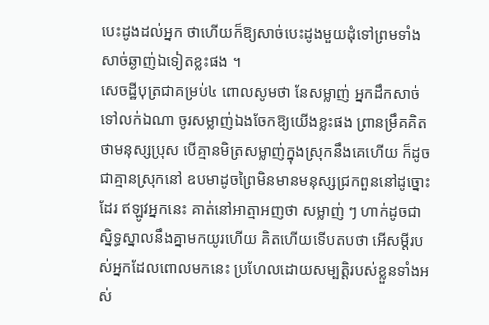បេះដូងដល់អ្នក ថាហើយក៏ឱ្យសាច់បេះដូងមួយដុំទៅព្រមទាំងសាច់ឆ្ងាញ់ឯទៀតខ្លះផង ។
សេចដ្ឋីបុត្រជាគម្រប់៤ ពោលសូមថា នែសម្លាញ់ អ្នកដឹកសាច់ទៅលក់ឯណា ចូរសម្លាញ់ឯងចែកឱ្យយើងខ្លះផង ព្រានម្រឹគគិតថាមនុស្សប្រុស បើគ្មានមិត្រសម្លាញ់ក្នុងស្រុកនឹងគេហើយ ក៏ដូចជាគ្មានស្រុកនៅ ឧបមាដូចព្រៃមិនមានមនុស្សជ្រកពួននៅដូច្នោះដែរ ឥឡូវអ្នកនេះ គាត់នៅអាត្មាអញថា សម្លាញ់ ៗ ហាក់ដូចជាស្និទ្ធស្នាលនឹងគ្នាមកយូរហើយ គិតហើយទើបតបថា អើសម្ដីរបស់អ្នកដែលពោលមកនេះ ប្រហែលដោយសម្បត្តិរបស់ខ្លួនទាំងអស់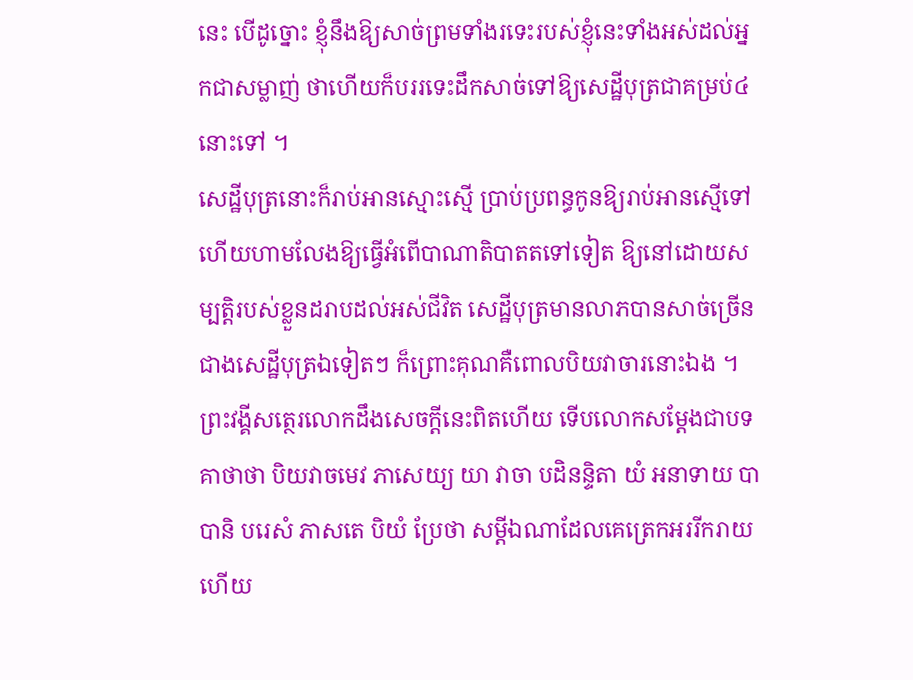នេះ បើដូច្នោះ ខ្ញុំនឹងឱ្យសាច់ព្រមទាំងរទេះរបស់ខ្ញុំនេះទាំងអស់ដល់អ្នកជាសម្លាញ់ ថាហើយក៏បររទេះដឹកសាច់ទៅឱ្យសេដ្ឋីបុត្រជាគម្រប់៤នោះទៅ ។
សេដ្ឋីបុត្រនោះក៏រាប់អានស្មោះស្មើ ប្រាប់ប្រពន្ធកូនឱ្យរាប់អានស្មើទៅ ហើយហាមលែងឱ្យធ្វើអំពើបាណាតិបាតតទៅទៀត ឱ្យនៅដោយសម្បត្តិរបស់ខ្លួនដរាបដល់អស់ជីវិត សេដ្ឋីបុត្រមានលាភបានសាច់ច្រើនជាងសេដ្ឋីបុត្រឯទៀតៗ ក៏ព្រោះគុណគឺពោលបិយវាចារនោះឯង ។ ព្រះវង្គីសត្ថេរលោកដឹងសេចក្ដីនេះពិតហើយ ទើបលោកសម្ដែងជាបទគាថាថា បិយវាចមេវ ភាសេយ្យ យា វាចា បដិនន្ទិតា យំ អនាទាយ បាបានិ បរេសំ ភាសតេ បិយំ ប្រែថា សម្ដីឯណាដែលគេត្រេកអររីករាយហើយ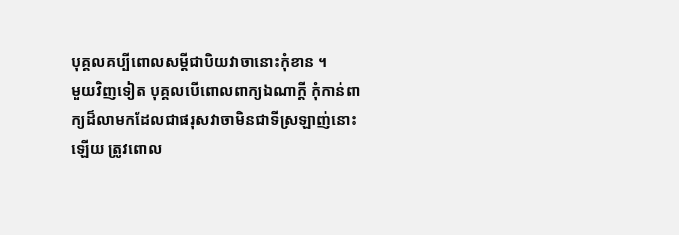បុគ្គលគប្បីពោលសម្ដីជាបិយវាចានោះកុំខាន ។
មួយវិញទៀត បុគ្គលបើពោលពាក្យឯណាក្ដី កុំកាន់ពាក្យដ៏លាមកដែលជាផរុសវាចាមិនជាទីស្រឡាញ់នោះឡើយ ត្រូវពោល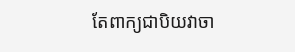តែពាក្យជាបិយវាចា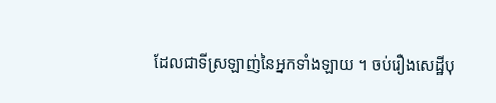ដែលជាទីស្រឡាញ់នៃអ្នកទាំងឡាយ ។ ចប់រឿងសេដ្ឋីបុ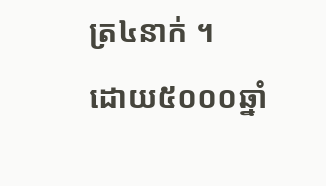ត្រ៤នាក់ ។
ដោយ៥០០០ឆ្នាំ